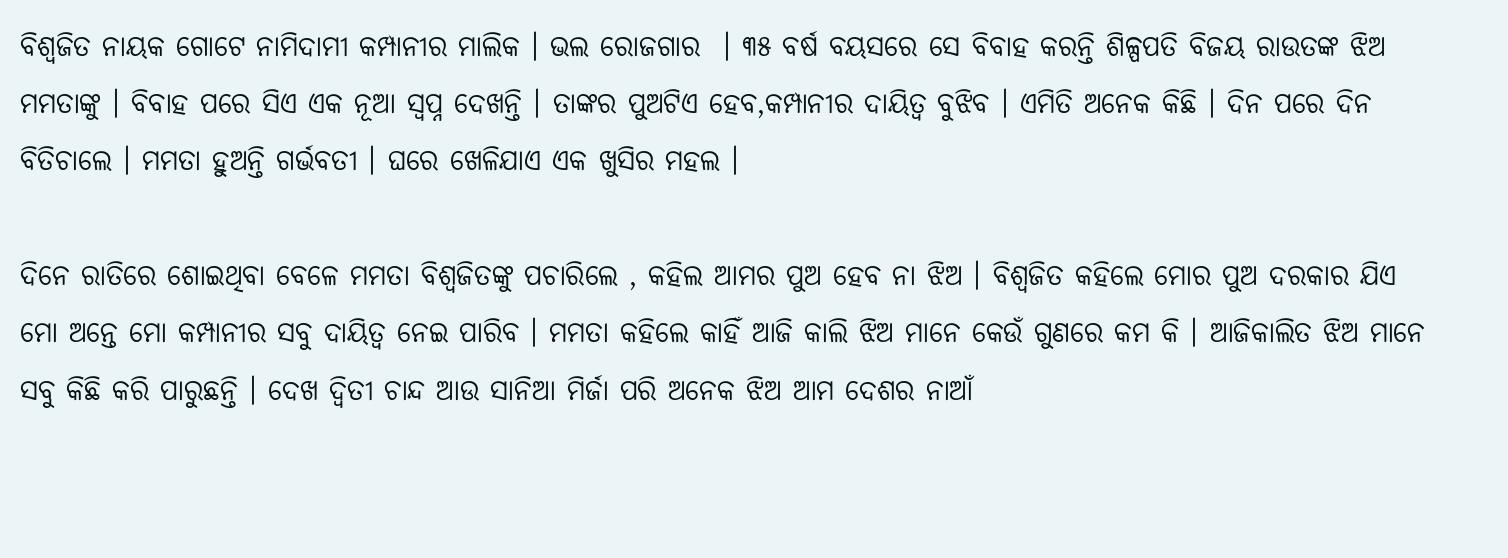ବିଶ୍ୱଜିତ ନାୟକ ଗୋଟେ ନାମିଦାମୀ କମ୍ପାନୀର ମାଲିକ । ଭଲ ରୋଜଗାର  । ୩୫ ବର୍ଷ ବୟସରେ ସେ ବିବାହ କରନ୍ତି ଶିଳ୍ପପତି ବିଜୟ ରାଉତଙ୍କ ଝିଅ ମମତାଙ୍କୁ । ବିବାହ ପରେ ସିଏ ଏକ ନୂଆ ସ୍ବପ୍ନ ଦେଖନ୍ତି । ତାଙ୍କର ପୁଅଟିଏ ହେବ,କମ୍ପାନୀର ଦାୟିତ୍ୱ ବୁଝିବ । ଏମିତି ଅନେକ କିଛି । ଦିନ ପରେ ଦିନ ବିତିଚାଲେ । ମମତା ହୁଅନ୍ତି ଗର୍ଭବତୀ । ଘରେ ଖେଳିଯାଏ ଏକ ଖୁସିର ମହଲ ।

ଦିନେ ରାତିରେ ଶୋଇଥିବା ବେଳେ ମମତା ବିଶ୍ୱଜିତଙ୍କୁ ପଚାରିଲେ , କହିଲ ଆମର ପୁଅ ହେବ ନା ଝିଅ । ବିଶ୍ୱଜିତ କହିଲେ ମୋର ପୁଅ ଦରକାର ଯିଏ ମୋ ଅନ୍ତେ ମୋ କମ୍ପାନୀର ସବୁ ଦାୟିତ୍ୱ ନେଇ ପାରିବ । ମମତା କହିଲେ କାହିଁ ଆଜି କାଲି ଝିଅ ମାନେ କେଉଁ ଗୁଣରେ କମ କି । ଆଜିକାଲିତ ଝିଅ ମାନେ ସବୁ କିଛି କରି ପାରୁଛନ୍ତି । ଦେଖ ଦ୍ବିତୀ ଚାନ୍ଦ ଆଉ ସାନିଆ ମିର୍ଜା ପରି ଅନେକ ଝିଅ ଆମ ଦେଶର ନାଆଁ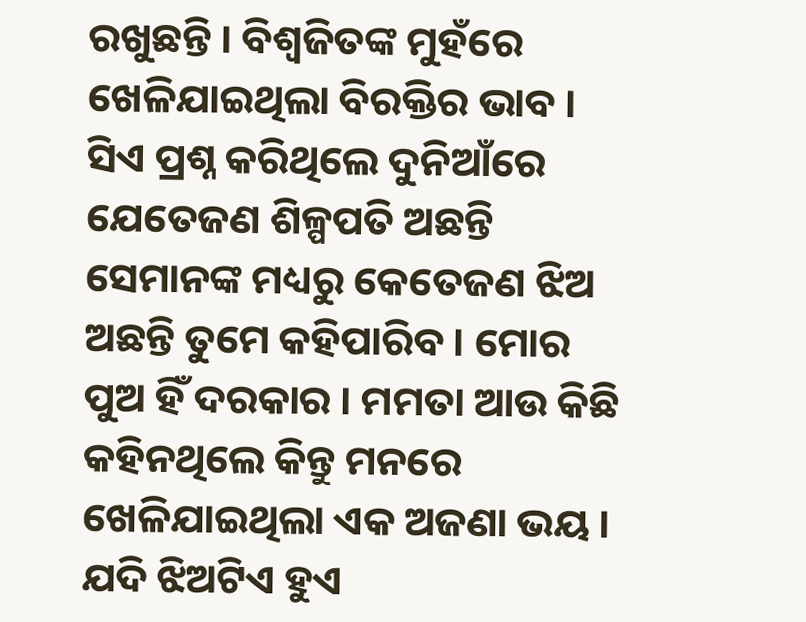ରଖୁଛନ୍ତି । ବିଶ୍ୱଜିତଙ୍କ ମୁହଁରେ ଖେଳିଯାଇଥିଲା ବିରକ୍ତିର ଭାବ । ସିଏ ପ୍ରଶ୍ନ କରିଥିଲେ ଦୁନିଆଁରେ ଯେତେଜଣ ଶିଳ୍ପପତି ଅଛନ୍ତି ସେମାନଙ୍କ ମଧ୍ୟରୁ କେତେଜଣ ଝିଅ ଅଛନ୍ତି ତୁମେ କହିପାରିବ । ମୋର ପୁଅ ହିଁ ଦରକାର । ମମତା ଆଉ କିଛି କହିନଥିଲେ କିନ୍ତୁ ମନରେ ଖେଳିଯାଇଥିଲା ଏକ ଅଜଣା ଭୟ । ଯଦି ଝିଅଟିଏ ହୁଏ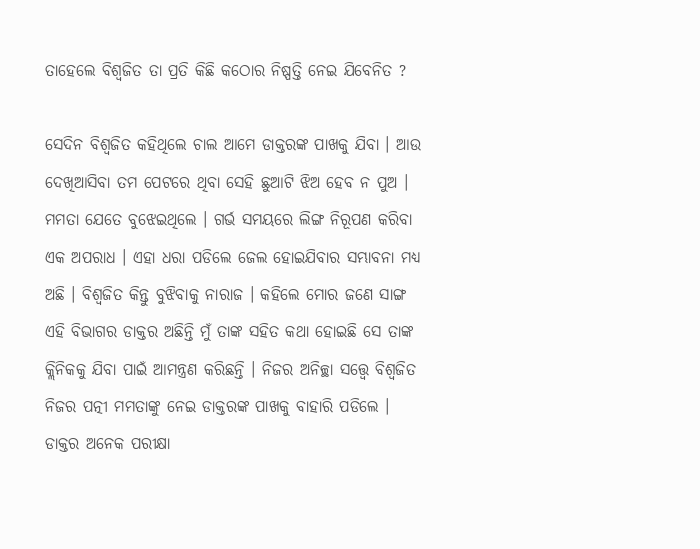ତାହେଲେ ବିଶ୍ୱଜିତ ତା ପ୍ରତି କିଛି କଠୋର ନିଷ୍ପତ୍ତି ନେଇ ଯିବେନିତ ?

ସେଦିନ ବିଶ୍ୱଜିତ କହିଥିଲେ ଚାଲ ଆମେ ଡାକ୍ତରଙ୍କ ପାଖକୁ ଯିବା । ଆଉ ଦେଖିଆସିବା ତମ ପେଟରେ ଥିବା ସେହି ଛୁଆଟି ଝିଅ ହେବ ନ ପୁଅ । ମମତା ଯେତେ ବୁଝେଇଥିଲେ । ଗର୍ଭ ସମୟରେ ଲିଙ୍ଗ ନିରୂପଣ କରିବା ଏକ ଅପରାଧ । ଏହା ଧରା ପଡିଲେ ଜେଲ ହୋଇଯିବାର ସମ୍ଭାବନା ମଧ୍ୟ ଅଛି । ବିଶ୍ୱଜିତ କିନ୍ତୁ ବୁଝିବାକୁ ନାରାଜ । କହିଲେ ମୋର ଜଣେ ସାଙ୍ଗ ଏହି ବିଭାଗର ଡାକ୍ତର ଅଛିନ୍ତି ମୁଁ ତାଙ୍କ ସହିତ କଥା ହୋଇଛି ସେ ତାଙ୍କ କ୍ଲିନିକକୁ ଯିବା ପାଇଁ ଆମନ୍ତ୍ରଣ କରିଛନ୍ତି । ନିଜର ଅନିଚ୍ଛା ସତ୍ତ୍ୱେ ବିଶ୍ୱଜିତ ନିଜର ପତ୍ନୀ ମମତାଙ୍କୁ ନେଇ ଡାକ୍ତରଙ୍କ ପାଖକୁ ବାହାରି ପଡିଲେ ।
ଡାକ୍ତର ଅନେକ ପରୀକ୍ଷା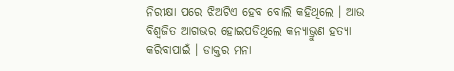ନିରୀକ୍ଷା ପରେ ଝିଅଟିଏ ହେବ ବୋଲି କହିଥିଲେ । ଆଉ ବିଶ୍ୱଜିତ ଆଗଭର ହୋଇପଡିଥିଲେ କନ୍ୟାଭ୍ରୁଣ ହତ୍ୟା କରିବାପାଇଁ । ଡାକ୍ତର ମନା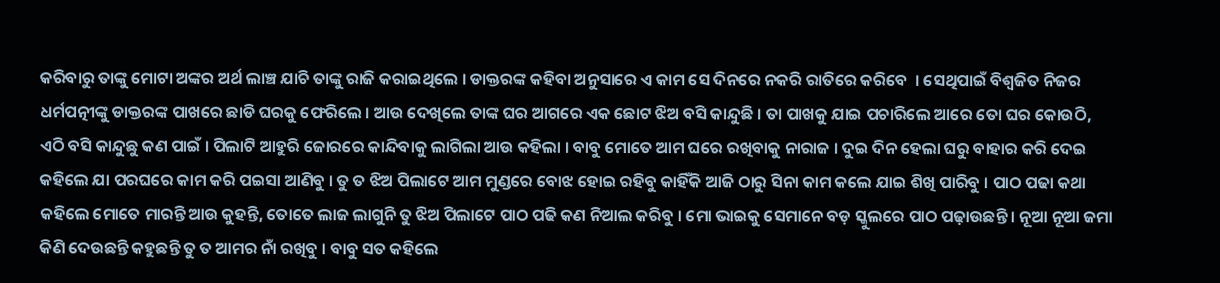କରିବାରୁ ତାଙ୍କୁ ମୋଟା ଅଙ୍କର ଅର୍ଥ ଲାଞ୍ଚ ଯାଚି ତାଙ୍କୁ ରାଜି କରାଇଥିଲେ । ଡାକ୍ତରଙ୍କ କହିବା ଅନୁସାରେ ଏ କାମ ସେ ଦିନରେ ନକରି ରାତିରେ କରିବେ  । ସେଥିପାଇଁ ବିଶ୍ୱଜିତ ନିଜର ଧର୍ମପତ୍ନୀଙ୍କୁ ଡାକ୍ତରଙ୍କ ପାଖରେ ଛାଡି ଘରକୁ ଫେରିଲେ । ଆଉ ଦେଖିଲେ ତାଙ୍କ ଘର ଆଗରେ ଏକ ଛୋଟ ଝିଅ ବସି କାନ୍ଦୁଛି । ତା ପାଖକୁ ଯାଇ ପଚାରିଲେ ଆରେ ତୋ ଘର କୋଉଠି, ଏଠି ବସି କାନ୍ଦୁଛୁ କଣ ପାଇଁ । ପିଲାଟି ଆହୁରି ଜୋରରେ କାନ୍ଦିବାକୁ ଲାଗିଲା ଆଉ କହିଲା । ବାବୁ ମୋତେ ଆମ ଘରେ ରଖିବାକୁ ନାରାଜ । ଦୁଇ ଦିନ ହେଲା ଘରୁ ବାହାର କରି ଦେଇ କହିଲେ ଯା ପରଘରେ କାମ କରି ପଇସା ଆଣିବୁ । ତୁ ତ ଝିଅ ପିଲାଟେ ଆମ ମୁଣ୍ଡରେ ବୋଝ ହୋଇ ରହିବୁ କାହିଁକି ଆଜି ଠାରୁ ସିନା କାମ କଲେ ଯାଇ ଶିଖି ପାରିବୁ । ପାଠ ପଢା କଥା କହିଲେ ମୋତେ ମାରନ୍ତି ଆଉ କୁହନ୍ତି, ତୋତେ ଲାଜ ଲାଗୁନି ତୁ ଝିଅ ପିଲାଟେ ପାଠ ପଢି କଣ ନିଆଲ କରିବୁ । ମୋ ଭାଇକୁ ସେମାନେ ବଡ଼ ସ୍କୁଲରେ ପାଠ ପଢ଼ାଉଛନ୍ତି । ନୂଆ ନୂଆ ଜମା କିଣି ଦେଉଛନ୍ତି କହୁଛନ୍ତି ତୁ ତ ଆମର ନାଁ ରଖିବୁ । ବାବୁ ସତ କହିଲେ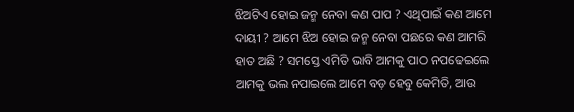ଝିଅଟିଏ ହୋଇ ଜନ୍ମ ନେବା କଣ ପାପ ? ଏଥିପାଇଁ କଣ ଆମେ ଦାୟୀ ? ଆମେ ଝିଅ ହୋଇ ଜନ୍ମ ନେବା ପଛରେ କଣ ଆମରି ହାତ ଅଛି ? ସମସ୍ତେ ଏମିତି ଭାବି ଆମକୁ ପାଠ ନପଢେଇଲେ ଆମକୁ ଭଲ ନପାଇଲେ ଆମେ ବଡ଼ ହେବୁ କେମିତି, ଆଉ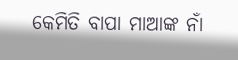କେମିତି ବାପା ମାଆଙ୍କ ନାଁ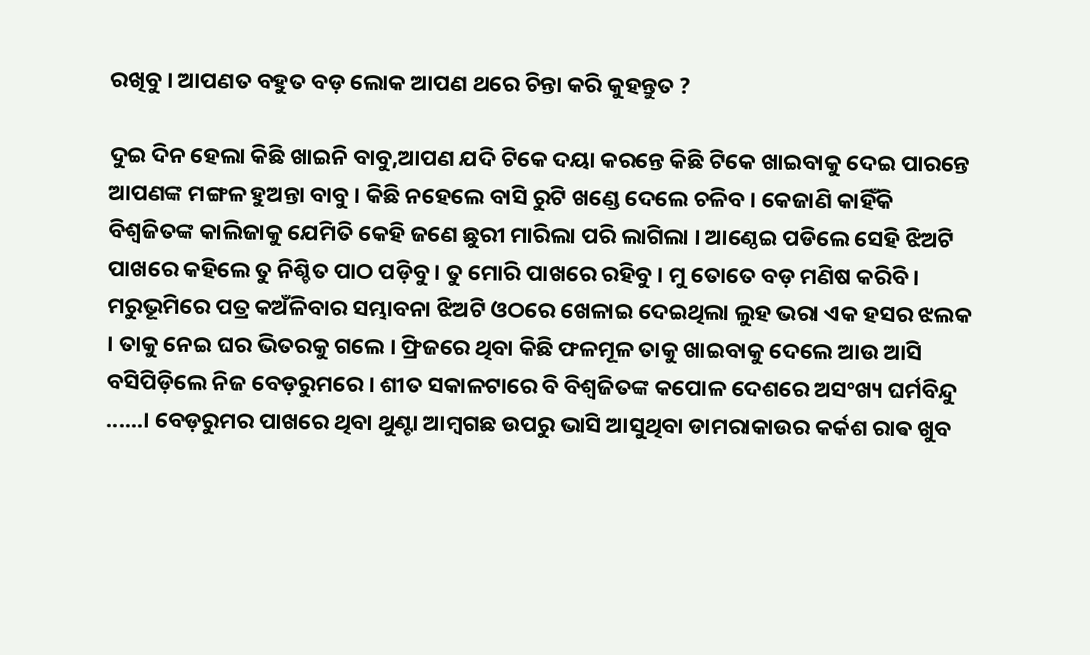ରଖିବୁ । ଆପଣତ ବହୁତ ବଡ଼ ଲୋକ ଆପଣ ଥରେ ଚିନ୍ତା କରି କୁହନ୍ତୁତ ?

ଦୁଇ ଦିନ ହେଲା କିଛି ଖାଇନି ବାବୁ,ଆପଣ ଯଦି ଟିକେ ଦୟା କରନ୍ତେ କିଛି ଟିକେ ଖାଇବାକୁ ଦେଇ ପାରନ୍ତେ ଆପଣଙ୍କ ମଙ୍ଗଳ ହୁଅନ୍ତା ବାବୁ । କିଛି ନହେଲେ ବାସି ରୁଟି ଖଣ୍ଡେ ଦେଲେ ଚଳିବ । କେଜାଣି କାହିଁକି ବିଶ୍ୱଜିତଙ୍କ କାଲିଜାକୁ ଯେମିତି କେହି ଜଣେ ଛୁରୀ ମାରିଲା ପରି ଲାଗିଲା । ଆଣ୍ଠେଇ ପଡିଲେ ସେହି ଝିଅଟି ପାଖରେ କହିଲେ ତୁ ନିଶ୍ଚିତ ପାଠ ପଡ଼ିବୁ । ତୁ ମୋରି ପାଖରେ ରହିବୁ । ମୁ ତୋତେ ବଡ଼ ମଣିଷ କରିବି । ମରୁଭୂମିରେ ପତ୍ର କଅଁଳିବାର ସମ୍ଭାବନା ଝିଅଟି ଓଠରେ ଖେଳାଇ ଦେଇଥିଲା ଲୁହ ଭରା ଏକ ହସର ଝଲକ । ତାକୁ ନେଇ ଘର ଭିତରକୁ ଗଲେ । ଫ୍ରିଜରେ ଥିବା କିଛି ଫଳମୂଳ ତାକୁ ଖାଇବାକୁ ଦେଲେ ଆଉ ଆସି ବସିପିଡ଼ିଲେ ନିଜ ବେଡ଼ରୁମରେ । ଶୀତ ସକାଳଟାରେ ବି ବିଶ୍ୱଜିତଙ୍କ କପୋଳ ଦେଶରେ ଅସଂଖ୍ୟ ଘର୍ମବିନ୍ଦୁ ......। ବେଡ଼ରୁମର ପାଖରେ ଥିବା ଥୁଣ୍ଟା ଆମ୍ବଗଛ ଉପରୁ ଭାସି ଆସୁଥିବା ଡାମରାକାଉର କର୍କଶ ରାଵ ଖୁବ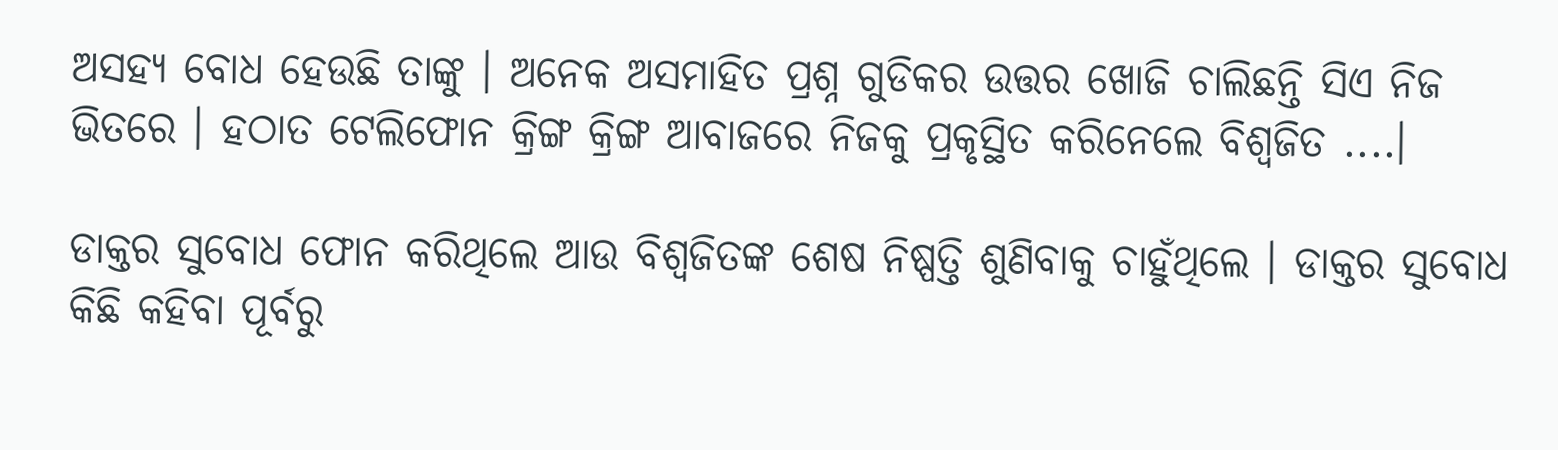ଅସହ୍ୟ ବୋଧ ହେଉଛି ତାଙ୍କୁ । ଅନେକ ଅସମାହିତ ପ୍ରଶ୍ନ ଗୁଡିକର ଉତ୍ତର ଖୋଜି ଚାଲିଛନ୍ତି ସିଏ ନିଜ ଭିତରେ । ହଠାତ ଟେଲିଫୋନ କ୍ରିଙ୍ଗ କ୍ରିଙ୍ଗ ଆବାଜରେ ନିଜକୁ ପ୍ରକୃସ୍ଥିତ କରିନେଲେ ବିଶ୍ୱଜିତ ....।

ଡାକ୍ତର ସୁବୋଧ ଫୋନ କରିଥିଲେ ଆଉ ବିଶ୍ୱଜିତଙ୍କ ଶେଷ ନିଷ୍ପତ୍ତି ଶୁଣିବାକୁ ଚାହୁଁଥିଲେ । ଡାକ୍ତର ସୁବୋଧ କିଛି କହିବା ପୂର୍ବରୁ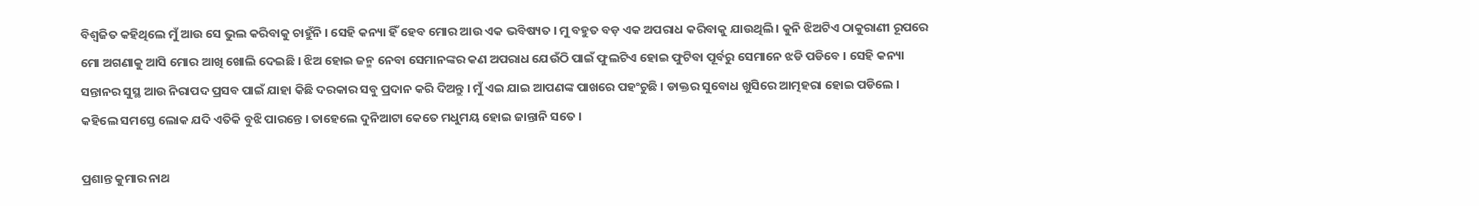ବିଶ୍ୱଜିତ କହିଥିଲେ ମୁଁ ଆଉ ସେ ଭୁଲ କରିବାକୁ ଚାହୁଁନି । ସେହି କନ୍ୟା ହିଁ ହେବ ମୋର ଆଉ ଏକ ଭବିଷ୍ୟତ । ମୁ ବହୁତ ବଡ଼ ଏକ ଅପରାଧ କରିବାକୁ ଯାଉଥିଲି । କୁନି ଝିଅଟିଏ ଠାକୁରାଣୀ ରୂପରେ ମୋ ଅଗଣାକୁ ଆସି ମୋର ଆଖି ଖୋଲି ଦେଇଛି । ଝିଅ ହୋଇ ଜନ୍ମ ନେବା ସେମାନଙ୍କର କଣ ଅପରାଧ ଯେଉଁଠି ପାଇଁ ଫୁଲଟିଏ ହୋଇ ଫୁଟିବା ପୂର୍ବରୁ ସେମାନେ ଝଡି ପଡିବେ । ସେହି କନ୍ୟା ସନ୍ତାନର ସୁସ୍ଥ ଆଉ ନିରାପଦ ପ୍ରସବ ପାଇଁ ଯାହା କିଛି ଦରକାର ସବୁ ପ୍ରଦାନ କରି ଦିଅନ୍ତୁ । ମୁଁ ଏଇ ଯାଇ ଆପଣଙ୍କ ପାଖରେ ପହଂଚୁଛି । ଡାକ୍ତର ସୁବୋଧ ଖୁସିରେ ଆତ୍ମହରା ହୋଇ ପଡିଲେ । କହିଲେ ସମସ୍ତେ ଲୋକ ଯଦି ଏତିକି ବୁଝି ପାରନ୍ତେ । ତାହେଲେ ଦୁନିଆଟା କେତେ ମଧୁମୟ ହୋଇ ଜାନ୍ତାନି ସତେ ।

ପ୍ରଶାନ୍ତ କୁମାର ନାଥ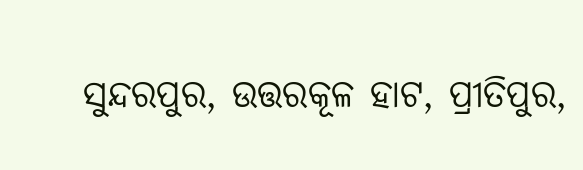ସୁନ୍ଦରପୁର, ଉତ୍ତରକୂଳ ହାଟ, ପ୍ରୀତିପୁର,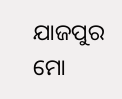ଯାଜପୁର
ମୋ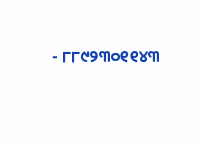- ୮୮୯୨୩୦୧୧୪୩